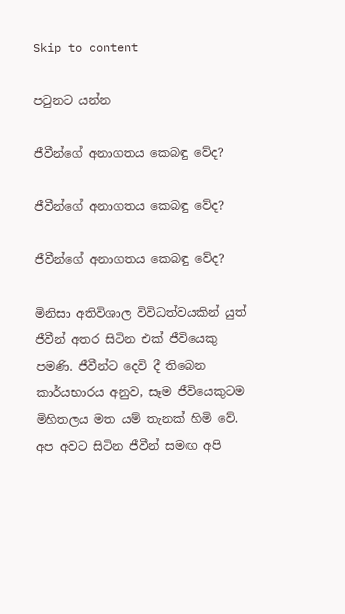Skip to content

පටුනට යන්න

ජීවීන්ගේ අනාගතය කෙබඳු වේද?

ජීවීන්ගේ අනාගතය කෙබඳු වේද?

ජීවීන්ගේ අනාගතය කෙබඳු වේද?

මිනිසා අතිවිශාල විවිධත්වයකින් යුත් ජීවීන් අතර සිටින එක් ජීවියෙකු පමණි. ජීවීන්ට දෙවි දී තිබෙන කාර්යභාරය අනුව, සෑම ජීවියෙකුටම මිහිතලය මත යම් තැනක් හිමි වේ. අප අවට සිටින ජීවීන් සමඟ අපි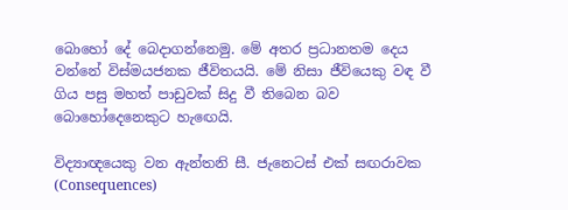බොහෝ දේ බෙදාගන්නෙමු. මේ අතර ප්‍රධානතම දෙය වන්නේ විස්මයජනක ජීවිතයයි. මේ නිසා ජීවියෙකු වඳ වී ගිය පසු මහත් පාඩුවක් සිදු වී තිබෙන බව බොහෝදෙනෙකුට හැඟෙයි.

විද්‍යාඥයෙකු වන ඇන්තනි සී. ජැනෙටස් එක් සඟරාවක (Consequences)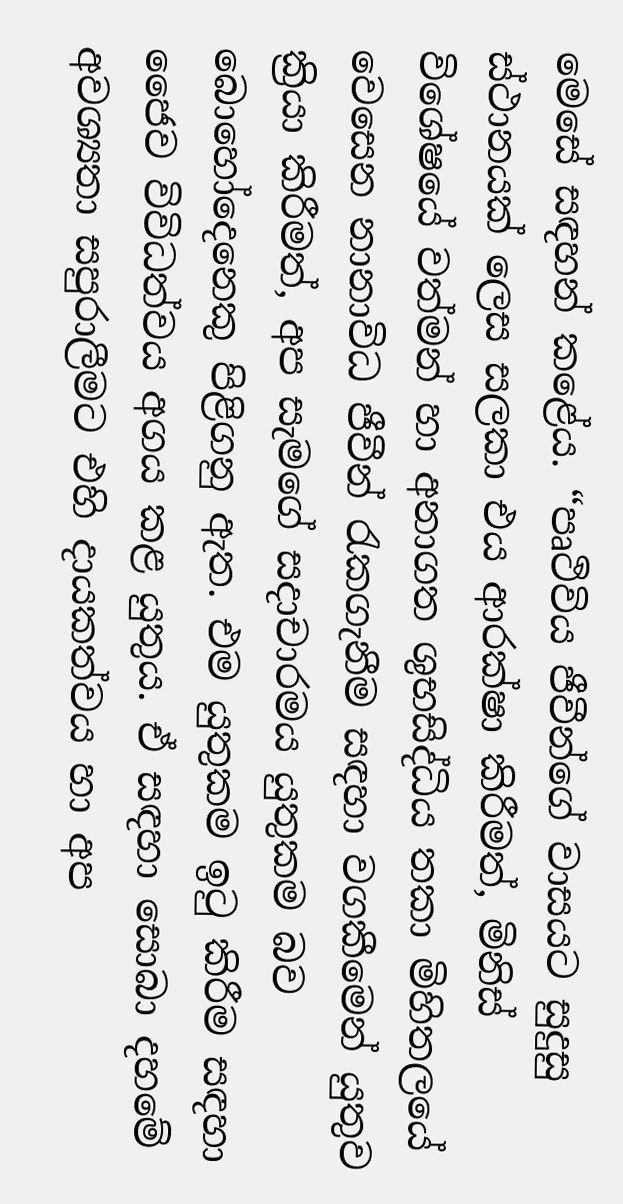මෙසේ සඳහන් කළේය. “පෘථිවිය ජීවීන්ගේ වාසයට සුදුසු ස්ථානයක් ලෙස සලකා එය ආරක්ෂා කිරීමත්, මිනිස් විශේෂයේ වත්මන් හා අනාගත ශුභසිද්ධිය තකා මිහිතලයේ වෙසෙන නානාවිධ ජීවීන් රැකගැනීම සඳහා වගකීමෙන් යුතුව ක්‍රියා කිරීමත්, අප සැමගේ සදාචාරමය යුතුකම බව බොහෝදෙනෙකු පිළිගනු ඇත. එම යුතුකම ඉටු කිරීම සඳහා ජෛව විවිධත්වය අගය කළ යුතුය. ඒ සඳහා සොබා දහමේ අවශ්‍යතා සපුරාලීමට එහි දායකත්වය හා අප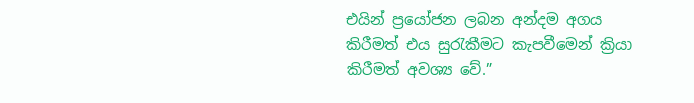එයින් ප්‍රයෝජන ලබන අන්දම අගය කිරීමත් එය සුරැකීමට කැපවීමෙන් ක්‍රියා කිරීමත් අවශ්‍ය වේ.”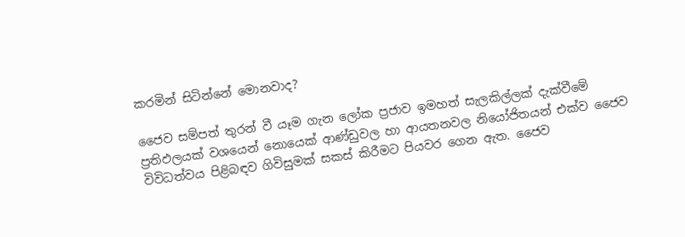කරමින් සිටින්නේ මොනවාද?

ජෛව සම්පත් තුරන් වී යෑම ගැන ලෝක ප්‍රජාව ඉමහත් සැලකිල්ලක් දැක්වීමේ ප්‍රතිඵලයක් වශයෙන් නොයෙක් ආණ්ඩුවල හා ආයතනවල නියෝජිතයන් එක්ව ජෛව විවිධත්වය පිළිබඳව ගිවිසුමක් සකස් කිරීමට පියවර ගෙන ඇත. ජෛව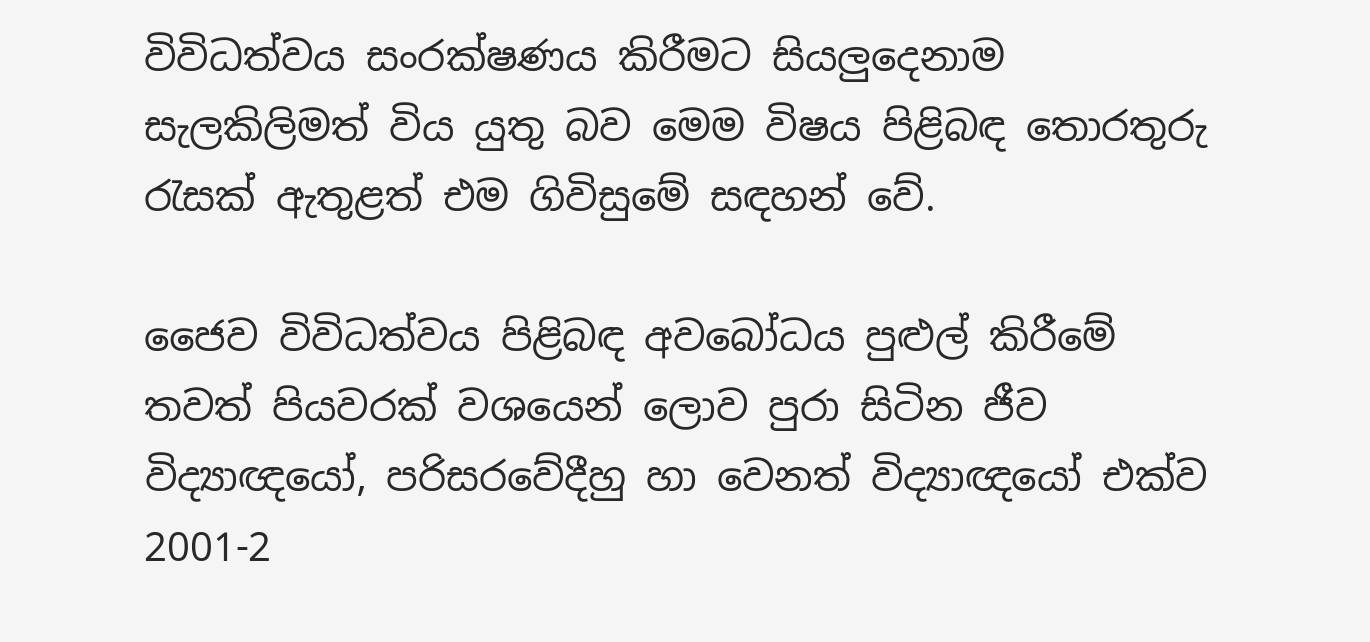විවිධත්වය සංරක්ෂණය කිරීමට සියලුදෙනාම සැලකිලිමත් විය යුතු බව මෙම විෂය පිළිබඳ තොරතුරු රැසක් ඇතුළත් එම ගිවිසුමේ සඳහන් වේ.

ජෛව විවිධත්වය පිළිබඳ අවබෝධය පුළුල් කිරීමේ තවත් පියවරක් වශයෙන් ලොව පුරා සිටින ජීව විද්‍යාඥයෝ, පරිසරවේදීහු හා වෙනත් විද්‍යාඥයෝ එක්ව 2001-2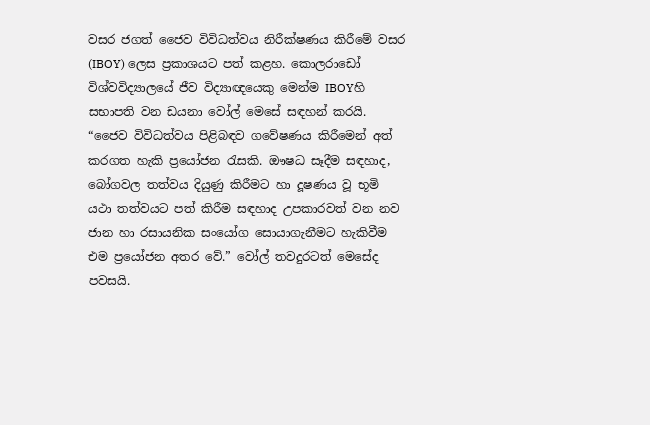වසර ජගත් ජෛව විවිධත්වය නිරීක්ෂණය කිරීමේ වසර (IBOY) ලෙස ප්‍රකාශයට පත් කළහ. කොලරාඩෝ විශ්වවිද්‍යාලයේ ජීව විද්‍යාඥයෙකු මෙන්ම IBOYහි සභාපති වන ඩයනා වෝල් මෙසේ සඳහන් කරයි. “ජෛව විවිධත්වය පිළිබඳව ගවේෂණය කිරීමෙන් අත් කරගත හැකි ප්‍රයෝජන රැසකි. ඖෂධ සෑදීම සඳහාද, බෝගවල තත්වය දියුණු කිරීමට හා දූෂණය වූ භූමි යථා තත්වයට පත් කිරීම සඳහාද උපකාරවත් වන නව ජාන හා රසායනික සංයෝග සොයාගැනීමට හැකිවීම එම ප්‍රයෝජන අතර වේ.” වෝල් තවදුරටත් මෙසේද පවසයි.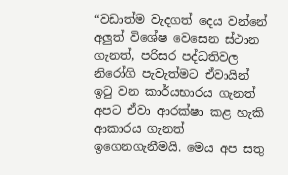“වඩාත්ම වැදගත් දෙය වන්නේ අලුත් විශේෂ වෙසෙන ස්ථාන ගැනත්, පරිසර පද්ධතිවල නිරෝගි පැවැත්මට ඒවායින් ඉටු වන කාර්යභාරය ගැනත් අපට ඒවා ආරක්ෂා කළ හැකි ආකාරය ගැනත් ඉගෙනගැනීමයි. මෙය අප සතු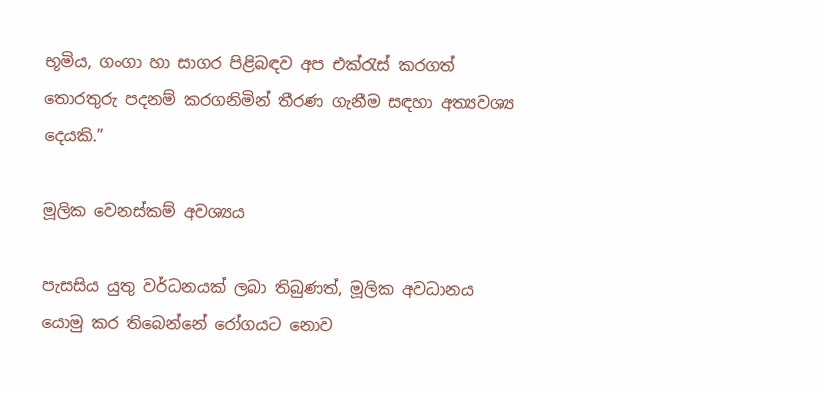භූමිය, ගංගා හා සාගර පිළිබඳව අප එක්රැස් කරගත් තොරතුරු පදනම් කරගනිමින් තීරණ ගැනීම සඳහා අත්‍යවශ්‍ය දෙයකි.”

මූලික වෙනස්කම් අවශ්‍යය

පැසසිය යුතු වර්ධනයක් ලබා තිබුණත්, මූලික අවධානය යොමු කර තිබෙන්නේ රෝගයට නොව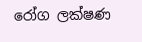රෝග ලක්ෂණ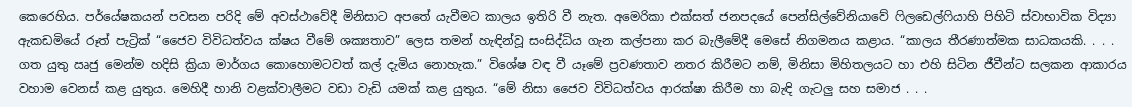කෙරෙහිය. පර්යේෂකයන් පවසන පරිදි මේ අවස්ථාවේදී මිනිසාට අපතේ යැවීමට කාලය ඉතිරි වී නැත. අමෙරිකා එක්සත් ජනපදයේ පෙන්සිල්වේනියාවේ ෆිලඩෙල්ෆියාහි පිහිටි ස්වාභාවික විද්‍යා ඇකඩමියේ රූත් පැට්‍රික් “ජෛව විවිධත්වය ක්ෂය වීමේ ශක්‍යතාව” ලෙස තමන් හැඳින්වූ සංසිද්ධිය ගැන කල්පනා කර බැලීමේදී මෙසේ නිගමනය කළාය. “කාලය තීරණාත්මක සාධකයකි. . . . ගත යුතු ඍජු මෙන්ම හදිසි ක්‍රියා මාර්ගය කොහොමටවත් කල් දැමිය නොහැක.” විශේෂ වඳ වී යෑමේ ප්‍රවණතාව නතර කිරීමට නම්, මිනිසා මිහිතලයට හා එහි සිටින ජීවීන්ට සලකන ආකාරය වහාම වෙනස් කළ යුතුය. මෙහිදී හානි වළක්වාලීමට වඩා වැඩි යමක් කළ යුතුය. “මේ නිසා ජෛව විවිධත්වය ආරක්ෂා කිරීම හා බැඳි ගැටලු සහ සමාජ . . .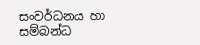සංවර්ධනය හා සම්බන්ධ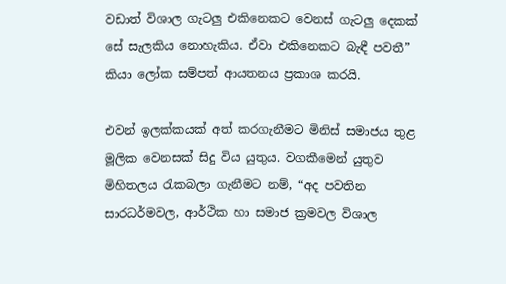වඩාත් විශාල ගැටලු එකිනෙකට වෙනස් ගැටලු දෙකක් සේ සැලකිය නොහැකිය. ඒවා එකිනෙකට බැඳී පවතී” කියා ලෝක සම්පත් ආයතනය ප්‍රකාශ කරයි.

එවන් ඉලක්කයක් අත් කරගැනීමට මිනිස් සමාජය තුළ මූලික වෙනසක් සිදු විය යුතුය. වගකීමෙන් යුතුව මිහිතලය රැකබලා ගැනීමට නම්, “අද පවතින සාරධර්මවල, ආර්ථික හා සමාජ ක්‍රමවල විශාල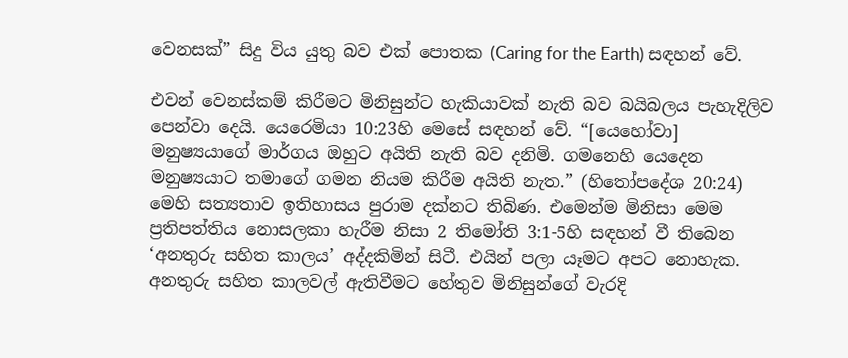වෙනසක්” සිදු විය යුතු බව එක් පොතක (Caring for the Earth) සඳහන් වේ.

එවන් වෙනස්කම් කිරීමට මිනිසුන්ට හැකියාවක් නැති බව බයිබලය පැහැදිලිව පෙන්වා දෙයි. යෙරෙමියා 10:23හි මෙසේ සඳහන් වේ. “[යෙහෝවා] මනුෂ්‍යයාගේ මාර්ගය ඔහුට අයිති නැති බව දනිමි. ගමනෙහි යෙදෙන මනුෂ්‍යයාට තමාගේ ගමන නියම කිරීම අයිති නැත.” (හිතෝපදේශ 20:24) මෙහි සත්‍යතාව ඉතිහාසය පුරාම දක්නට තිබිණ. එමෙන්ම මිනිසා මෙම ප්‍රතිපත්තිය නොසලකා හැරීම නිසා 2 තිමෝති 3:1-5හි සඳහන් වී තිබෙන ‘අනතුරු සහිත කාලය’ අද්දකිමින් සිටී. එයින් පලා යෑමට අපට නොහැක. අනතුරු සහිත කාලවල් ඇතිවීමට හේතුව මිනිසුන්ගේ වැරදි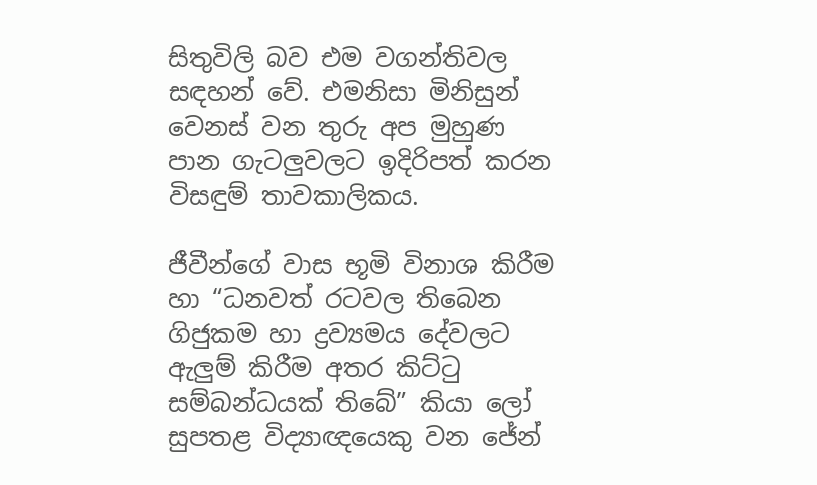සිතුවිලි බව එම වගන්තිවල සඳහන් වේ. එමනිසා මිනිසුන් වෙනස් වන තුරු අප මුහුණ පාන ගැටලුවලට ඉදිරිපත් කරන විසඳුම් තාවකාලිකය.

ජීවීන්ගේ වාස භූමි විනාශ කිරීම හා “ධනවත් රටවල තිබෙන ගිජුකම හා ද්‍රව්‍යමය දේවලට ඇලුම් කිරීම අතර කිට්ටු සම්බන්ධයක් තිබේ” කියා ලෝ සුපතළ විද්‍යාඥයෙකු වන ජේන්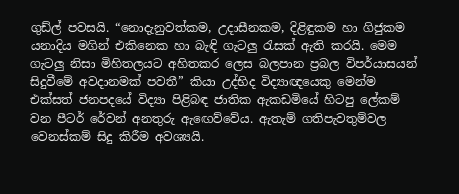ගුඩ්ල් පවසයි. “නොදැනුවත්කම, උදාසීනකම, දිළිඳුකම හා ගිජුකම යනාදිය මගින් එකිනෙක හා බැඳි ගැටලු රැසක් ඇති කරයි. මෙම ගැටලු නිසා මිහිතලයට අහිතකර ලෙස බලපාන ප්‍රබල විපර්යාසයන් සිදුවීමේ අවදානමක් පවතී” කියා උද්භිද විද්‍යාඥයෙකු මෙන්ම එක්සත් ජනපදයේ විද්‍යා පිළිබඳ ජාතික ඇකඩමියේ හිටපු ලේකම් වන පීටර් රේවන් අනතුරු ඇඟෙව්වේය. ඇතැම් ගතිපැවතුම්වල වෙනස්කම් සිදු කිරීම අවශ්‍යයි.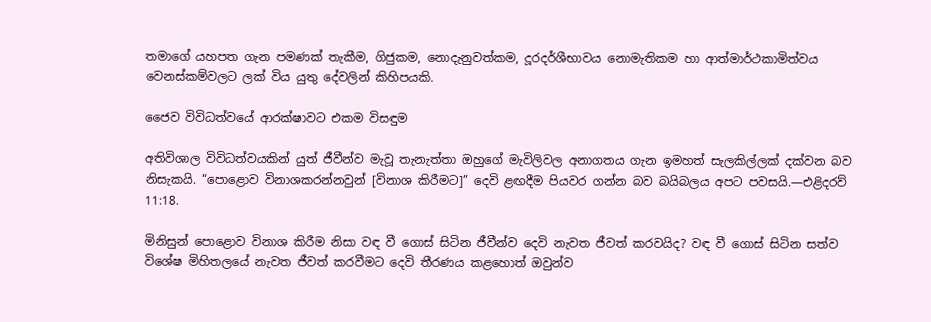තමාගේ යහපත ගැන පමණක් තැකීම, ගිජුකම, නොදැනුවත්කම, දූරදර්ශීභාවය නොමැතිකම හා ආත්මාර්ථකාමිත්වය වෙනස්කම්වලට ලක් විය යුතු දේවලින් කිහිපයකි.

ජෛව විවිධත්වයේ ආරක්ෂාවට එකම විසඳුම

අතිවිශාල විවිධත්වයකින් යුත් ජීවීන්ව මැවූ තැනැත්තා ඔහුගේ මැවිලිවල අනාගතය ගැන ඉමහත් සැලකිල්ලක් දක්වන බව නිසැකයි. “පොළොව විනාශකරන්නවුන් [විනාශ කිරීමට]” දෙවි ළඟදීම පියවර ගන්න බව බයිබලය අපට පවසයි.—එළිදරව් 11:18.

මිනිසුන් පොළොව විනාශ කිරීම නිසා වඳ වී ගොස් සිටින ජීවීන්ව දෙවි නැවත ජීවත් කරවයිද? වඳ වී ගොස් සිටින සත්ව විශේෂ මිහිතලයේ නැවත ජීවත් කරවීමට දෙවි තීරණය කළහොත් ඔවුන්ව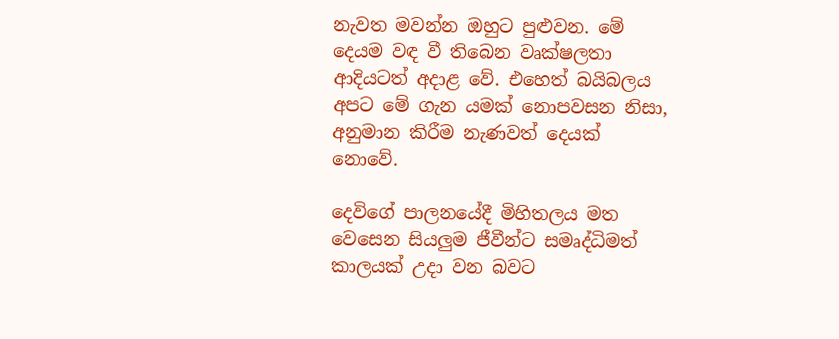නැවත මවන්න ඔහුට පුළුවන. මේ දෙයම වඳ වී තිබෙන වෘක්ෂලතා ආදියටත් අදාළ වේ. එහෙත් බයිබලය අපට මේ ගැන යමක් නොපවසන නිසා, අනුමාන කිරීම නැණවත් දෙයක් නොවේ.

දෙවිගේ පාලනයේදී මිහිතලය මත වෙසෙන සියලුම ජීවීන්ට සමෘද්ධිමත් කාලයක් උදා වන බවට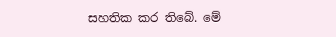සහතික කර තිබේ. මේ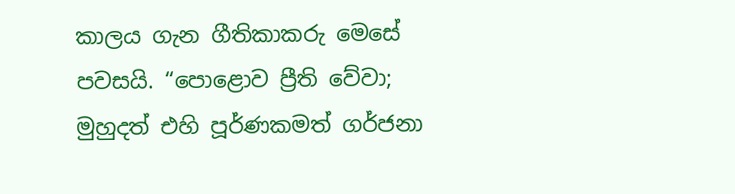කාලය ගැන ගීතිකාකරු මෙසේ පවසයි. “පොළොව ප්‍රීති වේවා; මුහුදත් එහි පූර්ණකමත් ගර්ජනා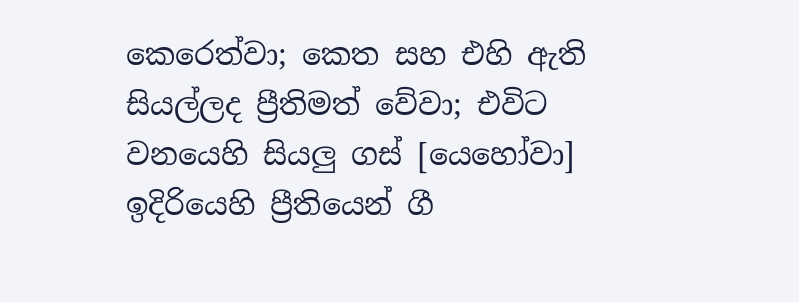කෙරෙත්වා; කෙත සහ එහි ඇති සියල්ලද ප්‍රීතිමත් වේවා; එවිට වනයෙහි සියලු ගස් [යෙහෝවා] ඉදිරියෙහි ප්‍රීතියෙන් ගී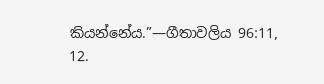කියන්නේය.”—ගීතාවලිය 96:11, 12.